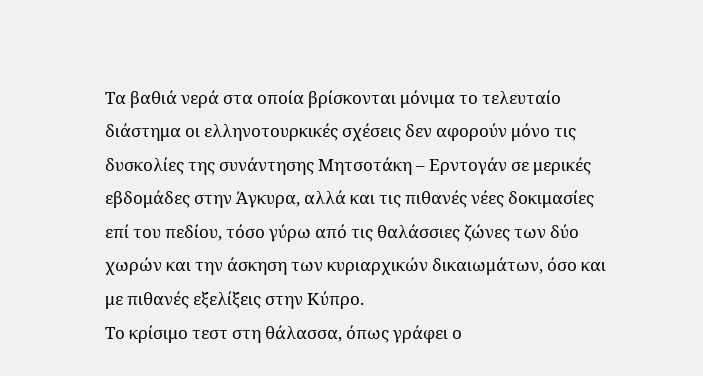Τα βαθιά νερά στα οποία βρίσκονται μόνιμα το τελευταίο διάστημα οι ελληνοτουρκικές σχέσεις δεν αφορούν μόνο τις δυσκολίες της συνάντησης Μητσοτάκη – Ερντογάν σε μερικές εβδομάδες στην Άγκυρα, αλλά και τις πιθανές νέες δοκιμασίες επί του πεδίου, τόσο γύρω από τις θαλάσσιες ζώνες των δύο χωρών και την άσκηση των κυριαρχικών δικαιωμάτων, όσο και με πιθανές εξελίξεις στην Κύπρο.
Το κρίσιμο τεστ στη θάλασσα, όπως γράφει ο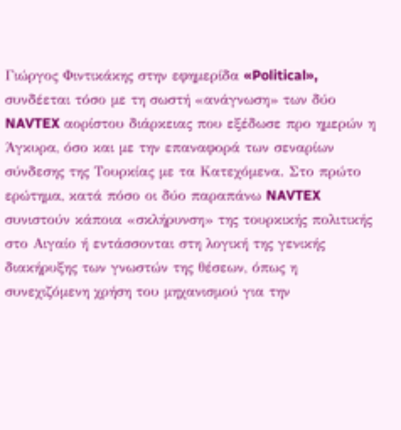Γιώργος Φιντικάκης στην εφημερίδα «Political», συνδέεται τόσο με τη σωστή «ανάγνωση» των δύο NAVTEX αορίστου διάρκειας που εξέδωσε προ ημερών η Άγκυρα, όσο και με την επαναφορά των σεναρίων σύνδεσης της Τουρκίας με τα Κατεχόμενα. Στο πρώτο ερώτημα, κατά πόσο οι δύο παραπάνω NAVTEX συνιστούν κάποια «σκλήρυνση» της τουρκικής πολιτικής στο Αιγαίο ή εντάσσονται στη λογική της γενικής διακήρυξης των γνωστών της θέσεων, όπως η συνεχιζόμενη χρήση του μηχανισμού για την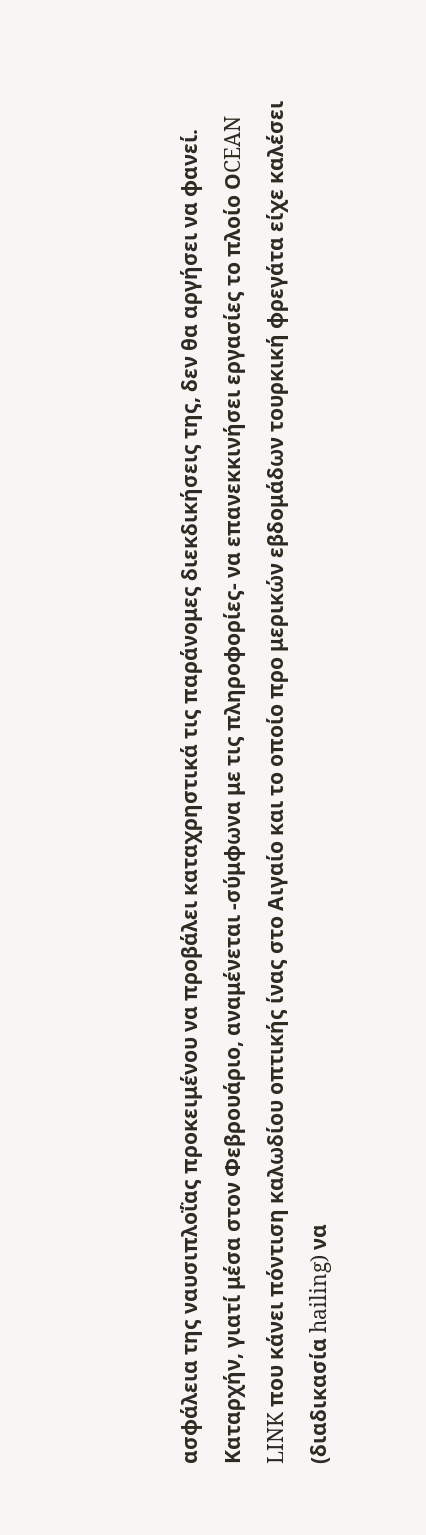ασφάλεια της ναυσιπλοΐας προκειμένου να προβάλει καταχρηστικά τις παράνομες διεκδικήσεις της, δεν θα αργήσει να φανεί.
Καταρχήν, γιατί μέσα στον Φεβρουάριο, αναμένεται -σύμφωνα με τις πληροφορίες- να επανεκκινήσει εργασίες το πλοίο ΟCEAN LINK που κάνει πόντιση καλωδίου οπτικής ίνας στο Αιγαίο και το οποίο προ μερικών εβδομάδων τουρκική φρεγάτα είχε καλέσει (διαδικασία hailing) να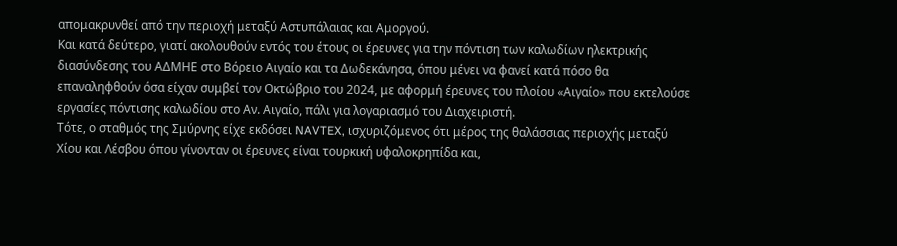απομακρυνθεί από την περιοχή μεταξύ Αστυπάλαιας και Αμοργού.
Και κατά δεύτερο, γιατί ακολουθούν εντός του έτους οι έρευνες για την πόντιση των καλωδίων ηλεκτρικής διασύνδεσης του ΑΔΜΗΕ στο Βόρειο Αιγαίο και τα Δωδεκάνησα, όπου μένει να φανεί κατά πόσο θα επαναληφθούν όσα είχαν συμβεί τον Οκτώβριο του 2024, με αφορμή έρευνες του πλοίου «Αιγαίο» που εκτελούσε εργασίες πόντισης καλωδίου στο Αν. Αιγαίο, πάλι για λογαριασμό του Διαχειριστή.
Τότε, ο σταθμός της Σμύρνης είχε εκδόσει NAVTEX, ισχυριζόμενος ότι μέρος της θαλάσσιας περιοχής μεταξύ Χίου και Λέσβου όπου γίνονταν οι έρευνες είναι τουρκική υφαλοκρηπίδα και,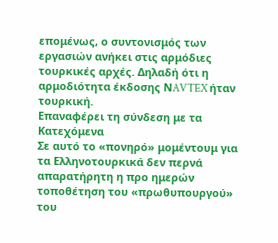επομένως, ο συντονισμός των εργασιών ανήκει στις αρμόδιες τουρκικές αρχές. Δηλαδή ότι η αρμοδιότητα έκδοσης ΝAVTEX ήταν τουρκική.
Επαναφέρει τη σύνδεση με τα Κατεχόμενα
Σε αυτό το «πονηρό» μομέντουμ για τα Ελληνοτουρκικά δεν περνά απαρατήρητη η προ ημερών τοποθέτηση του «πρωθυπουργού» του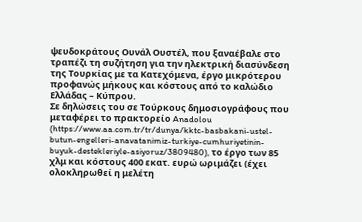ψευδοκράτους Ουνάλ Ουστέλ, που ξαναέβαλε στο τραπέζι τη συζήτηση για την ηλεκτρική διασύνδεση της Τουρκίας με τα Κατεχόμενα, έργο μικρότερου προφανώς μήκους και κόστους από το καλώδιο Ελλάδας – Κύπρου.
Σε δηλώσεις του σε Τούρκους δημοσιογράφους που μεταφέρει το πρακτορείο Anadolou (https://www.aa.com.tr/tr/dunya/kktc-basbakani-ustel-butun-engelleri-anavatanimiz-turkiye-cumhuriyetinin-buyuk-destekleriyle-asiyoruz/3809480), το έργο των 85 χλμ και κόστους 400 εκατ. ευρώ ωριμάζει (έχει ολοκληρωθεί η μελέτη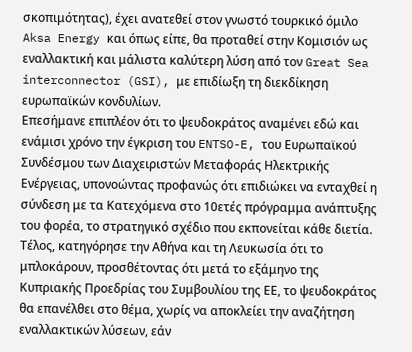σκοπιμότητας), έχει ανατεθεί στον γνωστό τουρκικό όμιλο Aksa Energy και όπως είπε, θα προταθεί στην Κομισιόν ως εναλλακτική και μάλιστα καλύτερη λύση από τον Great Sea interconnector (GSI), με επιδίωξη τη διεκδίκηση ευρωπαϊκών κονδυλίων.
Επεσήμανε επιπλέον ότι το ψευδοκράτος αναμένει εδώ και ενάμισι χρόνο την έγκριση του ENTSO-E, του Ευρωπαϊκού Συνδέσμου των Διαχειριστών Μεταφοράς Ηλεκτρικής Ενέργειας, υπονοώντας προφανώς ότι επιδιώκει να ενταχθεί η σύνδεση με τα Κατεχόμενα στο 10ετές πρόγραμμα ανάπτυξης του φορέα, το στρατηγικό σχέδιο που εκπονείται κάθε διετία.
Τέλος, κατηγόρησε την Αθήνα και τη Λευκωσία ότι το μπλοκάρουν, προσθέτοντας ότι μετά το εξάμηνο της Κυπριακής Προεδρίας του Συμβουλίου της ΕΕ, το ψευδοκράτος θα επανέλθει στο θέμα, χωρίς να αποκλείει την αναζήτηση εναλλακτικών λύσεων, εάν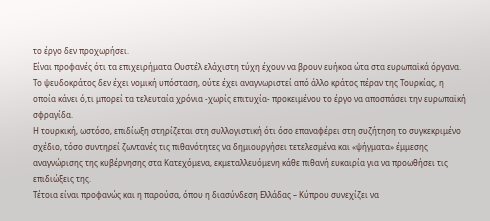το έργο δεν προχωρήσει.
Είναι προφανές ότι τα επιχειρήματα Ουστέλ ελάχιστη τύχη έχουν να βρουν ευήκοα ώτα στα ευρωπαϊκά όργανα. Το ψευδοκράτος δεν έχει νομική υπόσταση, ούτε έχει αναγνωριστεί από άλλο κράτος πέραν της Τουρκίας, η οποία κάνει ό,τι μπορεί τα τελευταία χρόνια -χωρίς επιτυχία- προκειμένου το έργο να αποσπάσει την ευρωπαϊκή σφραγίδα.
Η τουρκική, ωστόσο, επιδίωξη στηρίζεται στη συλλογιστική ότι όσο επαναφέρει στη συζήτηση το συγκεκριμένο σχέδιο, τόσο συντηρεί ζωντανές τις πιθανότητες να δημιουργήσει τετελεσμένα και «ψήγματα» έμμεσης αναγνώρισης της κυβέρνησης στα Κατεχόμενα, εκμεταλλευόμενη κάθε πιθανή ευκαιρία για να προωθήσει τις επιδιώξεις της.
Τέτοια είναι προφανώς και η παρούσα, όπου η διασύνδεση Ελλάδας – Κύπρου συνεχίζει να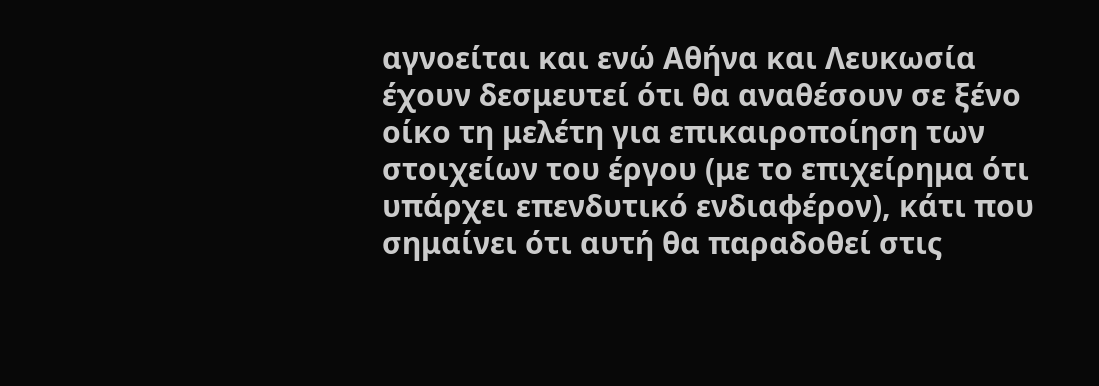αγνοείται και ενώ Αθήνα και Λευκωσία έχουν δεσμευτεί ότι θα αναθέσουν σε ξένο οίκο τη μελέτη για επικαιροποίηση των στοιχείων του έργου (με το επιχείρημα ότι υπάρχει επενδυτικό ενδιαφέρον), κάτι που σημαίνει ότι αυτή θα παραδοθεί στις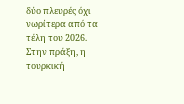δύο πλευρές όχι νωρίτερα από τα τέλη του 2026.
Στην πράξη, η τουρκική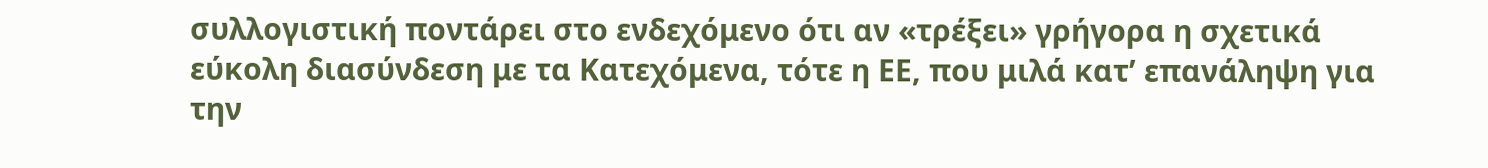συλλογιστική ποντάρει στο ενδεχόμενο ότι αν «τρέξει» γρήγορα η σχετικά εύκολη διασύνδεση με τα Κατεχόμενα, τότε η ΕΕ, που μιλά κατ’ επανάληψη για την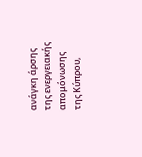ανάγκη άρσης της ενεργειακής απομόνωσης της Κύπρου,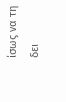ίσως να τη δει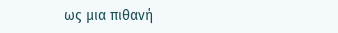ως μια πιθανή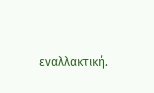εναλλακτική.